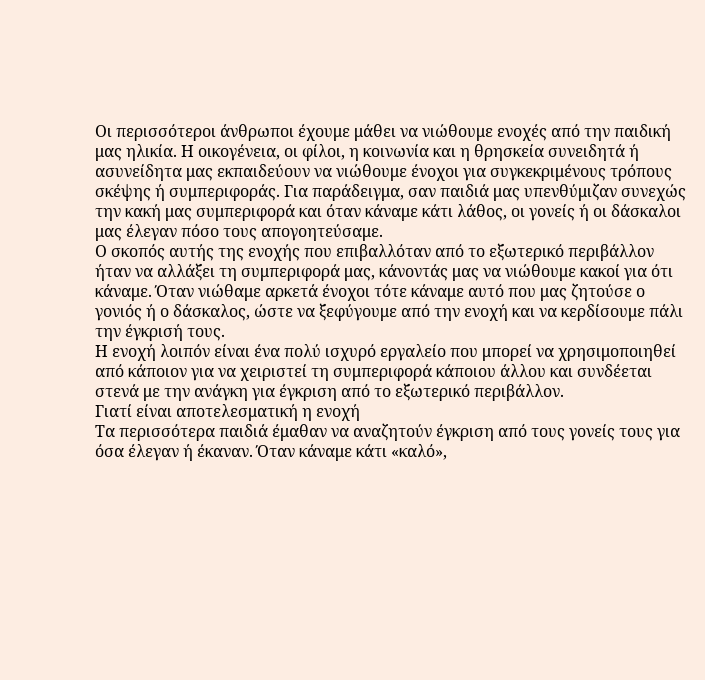Οι περισσότεροι άνθρωποι έχουμε μάθει να νιώθουμε ενοχές από την παιδική μας ηλικία. Η οικογένεια, οι φίλοι, η κοινωνία και η θρησκεία συνειδητά ή ασυνείδητα μας εκπαιδεύουν να νιώθουμε ένοχοι για συγκεκριμένους τρόπους σκέψης ή συμπεριφοράς. Για παράδειγμα, σαν παιδιά μας υπενθύμιζαν συνεχώς την κακή μας συμπεριφορά και όταν κάναμε κάτι λάθος, οι γονείς ή οι δάσκαλοι μας έλεγαν πόσο τους απογοητεύσαμε.
Ο σκοπός αυτής της ενοχής που επιβαλλόταν από το εξωτερικό περιβάλλον ήταν να αλλάξει τη συμπεριφορά μας, κάνοντάς μας να νιώθουμε κακοί για ότι κάναμε. Όταν νιώθαμε αρκετά ένοχοι τότε κάναμε αυτό που μας ζητούσε ο γονιός ή ο δάσκαλος, ώστε να ξεφύγουμε από την ενοχή και να κερδίσουμε πάλι την έγκρισή τους.
Η ενοχή λοιπόν είναι ένα πολύ ισχυρό εργαλείο που μπορεί να χρησιμοποιηθεί από κάποιον για να χειριστεί τη συμπεριφορά κάποιου άλλου και συνδέεται στενά με την ανάγκη για έγκριση από το εξωτερικό περιβάλλον.
Γιατί είναι αποτελεσματική η ενοχή
Τα περισσότερα παιδιά έμαθαν να αναζητούν έγκριση από τους γονείς τους για όσα έλεγαν ή έκαναν. Όταν κάναμε κάτι «καλό»,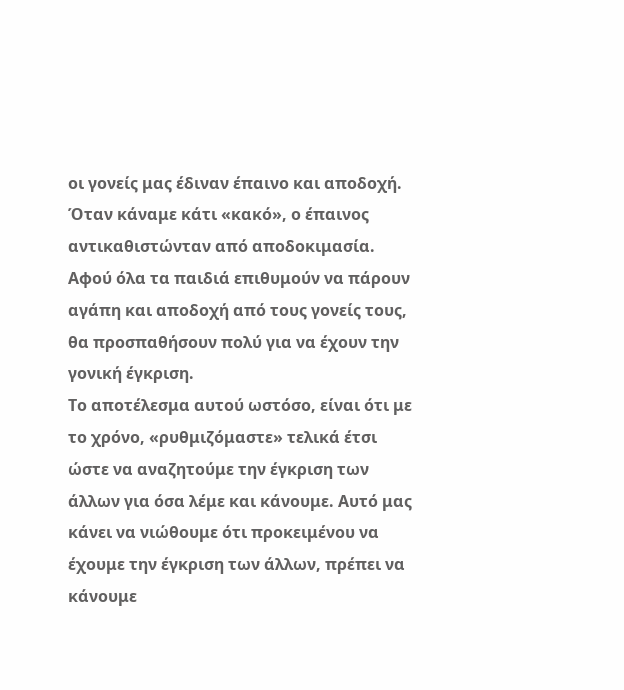οι γονείς μας έδιναν έπαινο και αποδοχή. Όταν κάναμε κάτι «κακό», ο έπαινος αντικαθιστώνταν από αποδοκιμασία. Αφού όλα τα παιδιά επιθυμούν να πάρουν αγάπη και αποδοχή από τους γονείς τους, θα προσπαθήσουν πολύ για να έχουν την γονική έγκριση.
Το αποτέλεσμα αυτού ωστόσο, είναι ότι με το χρόνο, «ρυθμιζόμαστε» τελικά έτσι ώστε να αναζητούμε την έγκριση των άλλων για όσα λέμε και κάνουμε. Αυτό μας κάνει να νιώθουμε ότι προκειμένου να έχουμε την έγκριση των άλλων, πρέπει να κάνουμε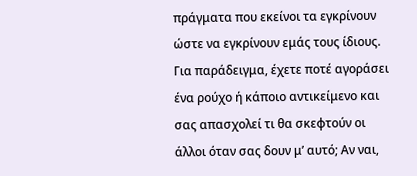πράγματα που εκείνοι τα εγκρίνουν ώστε να εγκρίνουν εμάς τους ίδιους. Για παράδειγμα, έχετε ποτέ αγοράσει ένα ρούχο ή κάποιο αντικείμενο και σας απασχολεί τι θα σκεφτούν οι άλλοι όταν σας δουν μ’ αυτό; Αν ναι,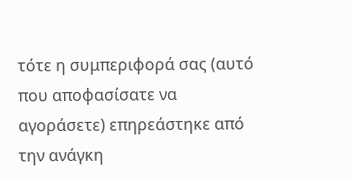τότε η συμπεριφορά σας (αυτό που αποφασίσατε να αγοράσετε) επηρεάστηκε από την ανάγκη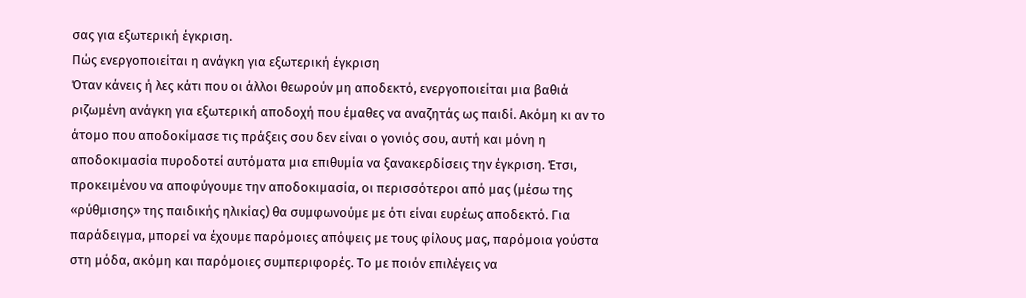σας για εξωτερική έγκριση.
Πώς ενεργοποιείται η ανάγκη για εξωτερική έγκριση
Όταν κάνεις ή λες κάτι που οι άλλοι θεωρούν μη αποδεκτό, ενεργοποιείται μια βαθιά ριζωμένη ανάγκη για εξωτερική αποδοχή που έμαθες να αναζητάς ως παιδί. Ακόμη κι αν το άτομο που αποδοκίμασε τις πράξεις σου δεν είναι ο γονιός σου, αυτή και μόνη η αποδοκιμασία πυροδοτεί αυτόματα μια επιθυμία να ξανακερδίσεις την έγκριση. Έτσι, προκειμένου να αποφύγουμε την αποδοκιμασία, οι περισσότεροι από μας (μέσω της «ρύθμισης» της παιδικής ηλικίας) θα συμφωνούμε με ότι είναι ευρέως αποδεκτό. Για παράδειγμα, μπορεί να έχουμε παρόμοιες απόψεις με τους φίλους μας, παρόμοια γούστα στη μόδα, ακόμη και παρόμοιες συμπεριφορές. Το με ποιόν επιλέγεις να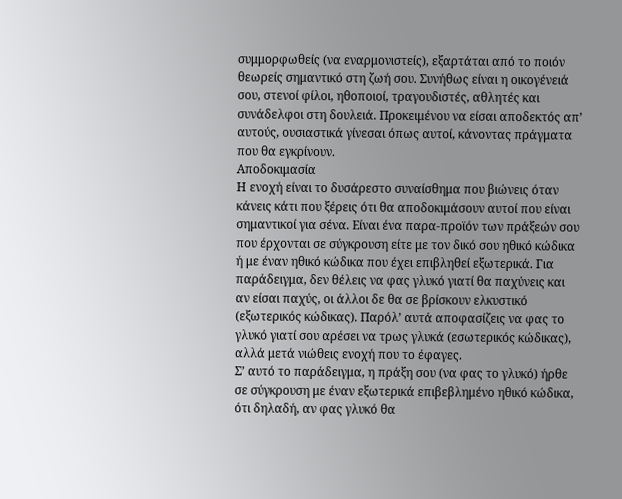συμμορφωθείς (να εναρμονιστείς), εξαρτάται από το ποιόν θεωρείς σημαντικό στη ζωή σου. Συνήθως είναι η οικογένειά σου, στενοί φίλοι, ηθοποιοί, τραγουδιστές, αθλητές και συνάδελφοι στη δουλειά. Προκειμένου να είσαι αποδεκτός απ’ αυτούς, ουσιαστικά γίνεσαι όπως αυτοί, κάνοντας πράγματα που θα εγκρίνουν.
Αποδοκιμασία
Η ενοχή είναι το δυσάρεστο συναίσθημα που βιώνεις όταν κάνεις κάτι που ξέρεις ότι θα αποδοκιμάσουν αυτοί που είναι σημαντικοί για σένα. Είναι ένα παρα-προϊόν των πράξεών σου που έρχονται σε σύγκρουση είτε με τον δικό σου ηθικό κώδικα ή με έναν ηθικό κώδικα που έχει επιβληθεί εξωτερικά. Για παράδειγμα, δεν θέλεις να φας γλυκό γιατί θα παχύνεις και αν είσαι παχύς, οι άλλοι δε θα σε βρίσκουν ελκυστικό (εξωτερικός κώδικας). Παρόλ’ αυτά αποφασίζεις να φας το γλυκό γιατί σου αρέσει να τρως γλυκά (εσωτερικός κώδικας), αλλά μετά νιώθεις ενοχή που το έφαγες.
Σ’ αυτό το παράδειγμα, η πράξη σου (να φας το γλυκό) ήρθε σε σύγκρουση με έναν εξωτερικά επιβεβλημένο ηθικό κώδικα, ότι δηλαδή, αν φας γλυκό θα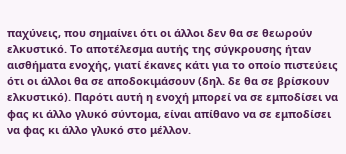παχύνεις, που σημαίνει ότι οι άλλοι δεν θα σε θεωρούν ελκυστικό. Το αποτέλεσμα αυτής της σύγκρουσης ήταν αισθήματα ενοχής, γιατί έκανες κάτι για το οποίο πιστεύεις ότι οι άλλοι θα σε αποδοκιμάσουν (δηλ. δε θα σε βρίσκουν ελκυστικό). Παρότι αυτή η ενοχή μπορεί να σε εμποδίσει να φας κι άλλο γλυκό σύντομα, είναι απίθανο να σε εμποδίσει να φας κι άλλο γλυκό στο μέλλον.